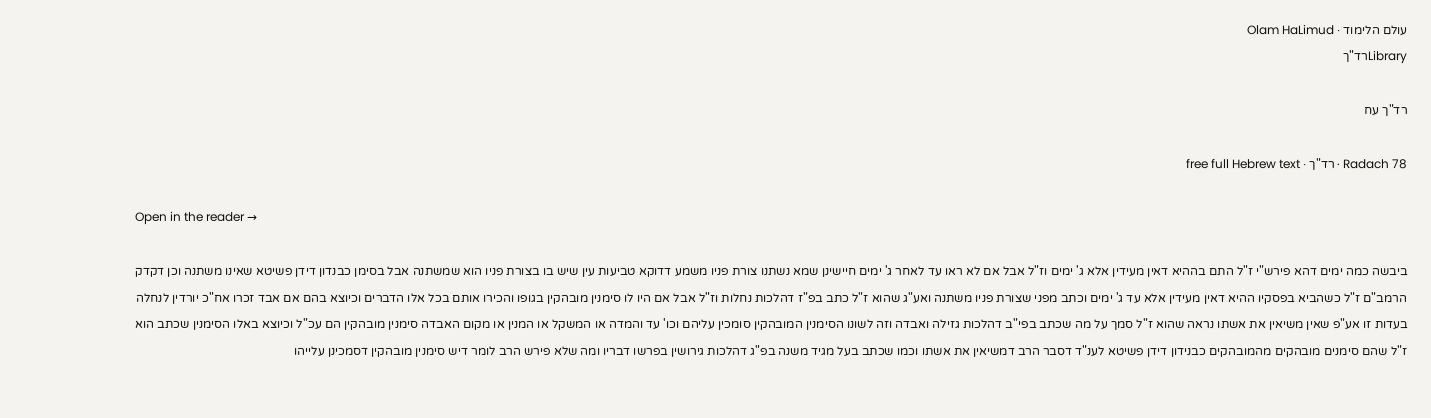עולם הלימוד · Olam HaLimud
Libraryרד"ך

רד"ך עח

Radach 78 · רד"ך · free full Hebrew text

Open in the reader →

ביבשה כמה ימים דהא פירש"י ז"ל התם בההיא דאין מעידין אלא ג' ימים וז"ל אבל אם לא ראו עד לאחר ג' ימים חיישינן שמא נשתנו צורת פניו משמע דדוקא טביעות עין שיש בו בצורת פניו הוא שמשתנה אבל בסימן כבנדון דידן פשיטא שאינו משתנה וכן דקדק הרמב"ם ז"ל כשהביא בפסקיו ההיא דאין מעידין אלא עד ג' ימים וכתב מפני שצורת פניו משתנה ואע"ג שהוא ז"ל כתב בפ"ז דהלכות נחלות וז"ל אבל אם היו לו סימנין מובהקין בגופו והכירו אותם בכל אלו הדברים וכיוצא בהם אם אבד זכרו אח"כ יורדין לנחלה בעדות זו אע"פ שאין משיאין את אשתו נראה שהוא ז"ל סמך על מה שכתב בפי"ב דהלכות גזילה ואבדה וזה לשונו הסימנין המובהקין סומכין עליהם וכו' עד והמדה או המשקל או המנין או מקום האבדה סימנין מובהקין הם עכ"ל וכיוצא באלו הסימנין שכתב הוא ז"ל שהם סימנים מובהקים מהמובהקים כבנידון דידן פשיטא לענ"ד דסבר הרב דמשיאין את אשתו וכמו שכתב בעל מגיד משנה בפ"ג דהלכות גירושין בפרשו דבריו ומה שלא פירש הרב לומר דיש סימנין מובהקין דסמכינן עלייהו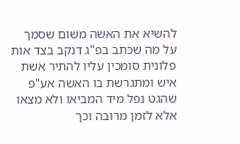להשיא את האשה משום שסמך על מה שכתב בפ"ג דנקב בצד אות פלונית סומכין עליו להתיר אשת איש ומתגרשת בו האשה אע"פ שהגט נפל מיד המביאו ולא מצאו אלא לזמן מרובה וכך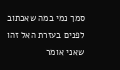סמך נמי במה שאכתוב לפנים בעזרת האל זהו שאני אומר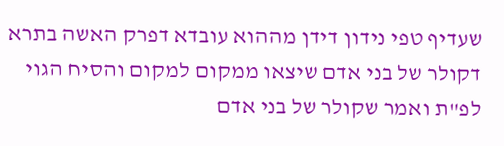שעדיף טפי נידון דידן מההוא עובדא דפרק האשה בתרא דקולר של בני אדם שיצאו ממקום למקום והסיח הגוי לפ"ת ואמר שקולר של בני אדם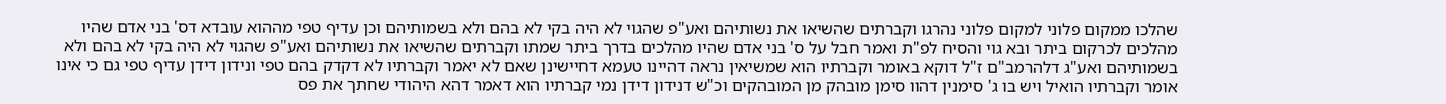שהלכו ממקום פלוני למקום פלוני נהרגו וקברתים שהשיאו את נשותיהם ואע"פ שהגוי לא היה בקי לא בהם ולא בשמותיהם וכן עדיף טפי מההוא עובדא דס' בני אדם שהיו מהלכים לכרקום ביתר ובא גוי והסיח לפ"ת ואמר חבל על ס' בני אדם שהיו מהלכים בדרך ביתר שמתו וקברתים שהשיאו את נשותיהם ואע"פ שהגוי לא היה בקי לא בהם ולא בשמותיהם ואע"ג דלהרמב"ם ז"ל דוקא באומר וקברתיו הוא שמשיאין נראה דהיינו טעמא דחיישינן שאם לא יאמר וקברתיו לא דקדק בהם טפי ונידון דידן עדיף טפי גם כי אינו אומר וקברתיו הואיל ויש בו ג' סימנין דהוו סימן מובהק מן המובהקים וכ"ש דנידון דידן נמי קברתיו הוא דאמר דהא היהודי שחתך את פס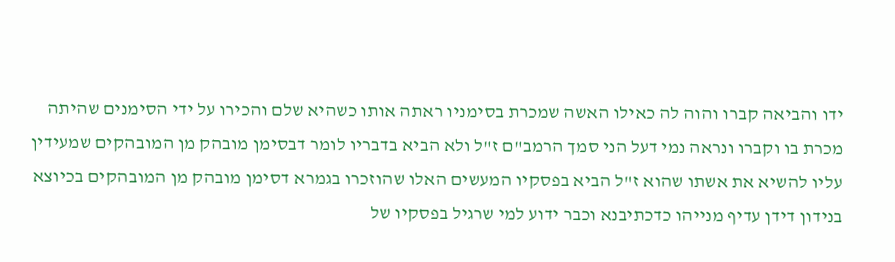ידו והביאה קברו והוה לה כאילו האשה שמכרת בסימניו ראתה אותו כשהיא שלם והכירו על ידי הסימנים שהיתה מכרת בו וקברו ונראה נמי דעל הני סמך הרמב"ם ז"ל ולא הביא בדבריו לומר דבסימן מובהק מן המובהקים שמעידין עליו להשיא את אשתו שהוא ז"ל הביא בפסקיו המעשים האלו שהוזכרו בגמרא דסימן מובהק מן המובהקים בכיוצא בנידון דידן עדיף מנייהו כדכתיבנא וכבר ידוע למי שרגיל בפסקיו של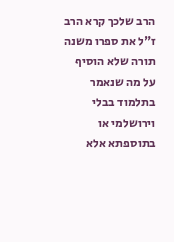הרב שלכך קרא הרב ז"ל את ספרו משנה תורה שלא הוסיף על מה שנאמר בתלמוד בבלי וירושלמי או בתוספתא אלא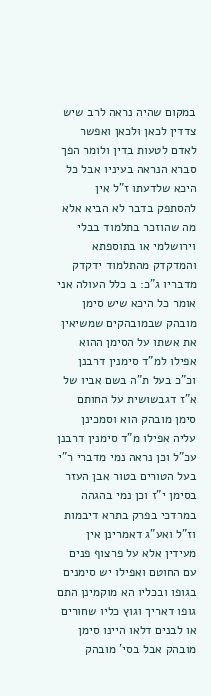במקום שהיה נראה לרב שיש צדדין לכאן ולכאן ואפשר לאדם לטעות בדין ולומר הפך סברא הנראה בעיניו אבל כל היכא שלדעתו ז"ל אין להסתפק בדבר לא הביא אלא מה שהוזכר בתלמוד בבלי וירושלמי או בתוספתא והמדקדק מהתלמוד ידקדק מדבריו ג"כ: ב כלל העולה אני אומר כל היכא שיש סימן מובהק שבמובהקים שמשיאין את אשתו על הסימן ההוא אפילו למ"ד סימנין דרבנן וכ"כ בעל ת"ה בשם אביו של א"ז דגבשושית על החותם סימן מובהק הוא וסמכינן עליה אפילו מ"ד סימנין דרבנן עכ"ל וכן נראה נמי מדברי ר"י בעל הטורים בטור אבן העזר בסימן י"ז וכן נמי בהגהה במרדכי בפרק בתרא דיבמות וז"ל ואע"ג דאמרינן אין מעידין אלא על פרצוף פנים עם החוטם ואפילו יש סימנים בגופו ובכליו הא מוקמינן התם גופו דאריך וגוץ כליו שחורים או לבנים דלאו היינו סימן מובהק אבל בסי' מובהק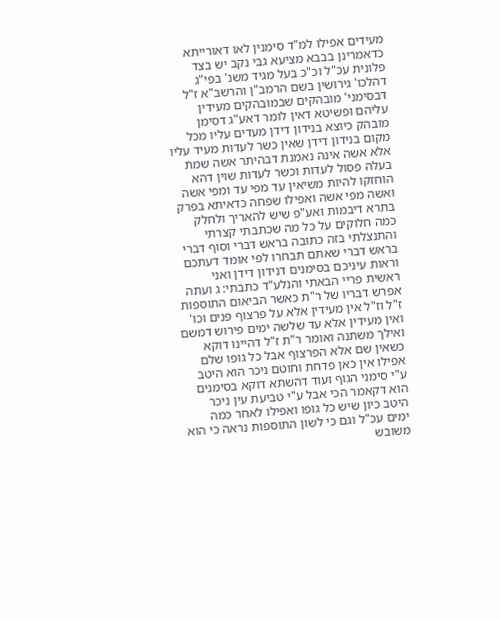מעידים אפילו למ"ד סימנין לאו דאורייתא כדאמרינן בבבא מציעא גבי נקב יש בצד פלונית עכ"ל וכ"כ בעל מגיד משנ' בפי"ג דהלכו' גירושין בשם הרמב"ן והרשב"א ז"ל דבסימני' מובהקים שבמובהקים מעידין עליהם ופשיטא דאין לומר דאע"ג דסימן מובהק כיוצא בנידון דידן מעדים עליו מכל מקום בנידון דידן שאין כשר לעדות מעיד עליו אלא אשה אינה נאמנת דבהיתר אשה שמת בעלה פסול לעדות וכשר לעדות שוין דהא הוחזקו להיות משיאין עד מפי עד ומפי אשה ואשה מפי אשה ואפילו שפחה כדאיתא בפרק בתרא דיבמות ואע"פ שיש להאריך ולחלק כמה חלוקים על כל מה שכתבתי קצרתי והתנצלתי בזה כתובה בראש דברי וסוף דברי בראש דברי שאתם תבחרו לפי אומד דעתכם וראות עיניכם בסימנים דנידון דידן ואני ראשית פריי הבאתי והנלע"ד כתבתי: ג ועתה אפרש דבריו של ר"ת כאשר הביאום התוספות ז"ל וז"ל אין מעידין אלא על פרצוף פנים וכו' ואין מעידין אלא עד שלשה ימים פירוש דמשם ואילך משתנה ואומר ר"ת ז"ל דהיינו דוקא כשאין שם אלא הפרצוף אבל כל גופו שלם אפילו אין כאן פדחת וחוטם ניכר הוא היטב ע"י סימני הגוף ועוד דהשתא דוקא בסימנים הוא דקאמר הכי אבל ע"י טביעת עין ניכר היטב כיון שיש כל גופו ואפילו לאחר כמה ימים עכ"ל וגם כי לשון התוספות נראה כי הוא משובש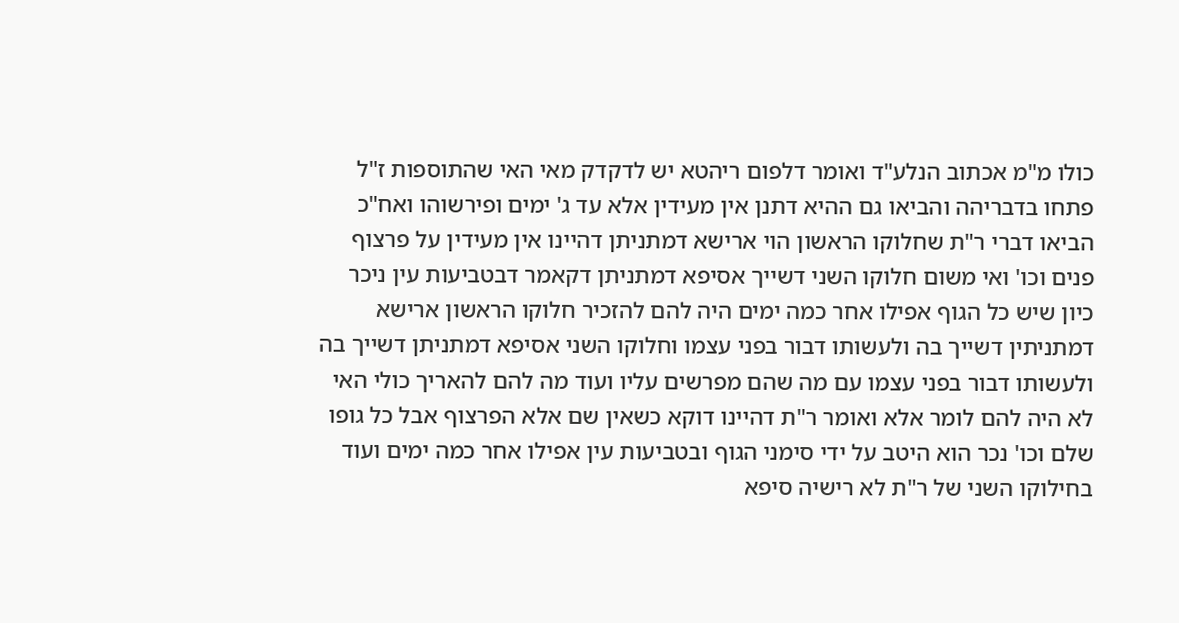כולו מ"מ אכתוב הנלע"ד ואומר דלפום ריהטא יש לדקדק מאי האי שהתוספות ז"ל פתחו בדבריהה והביאו גם ההיא דתנן אין מעידין אלא עד ג' ימים ופירשוהו ואח"כ הביאו דברי ר"ת שחלוקו הראשון הוי ארישא דמתניתן דהיינו אין מעידין על פרצוף פנים וכו' ואי משום חלוקו השני דשייך אסיפא דמתניתן דקאמר דבטביעות עין ניכר כיון שיש כל הגוף אפילו אחר כמה ימים היה להם להזכיר חלוקו הראשון ארישא דמתניתין דשייך בה ולעשותו דבור בפני עצמו וחלוקו השני אסיפא דמתניתן דשייך בה ולעשותו דבור בפני עצמו עם מה שהם מפרשים עליו ועוד מה להם להאריך כולי האי לא היה להם לומר אלא ואומר ר"ת דהיינו דוקא כשאין שם אלא הפרצוף אבל כל גופו שלם וכו' נכר הוא היטב על ידי סימני הגוף ובטביעות עין אפילו אחר כמה ימים ועוד בחילוקו השני של ר"ת לא רישיה סיפא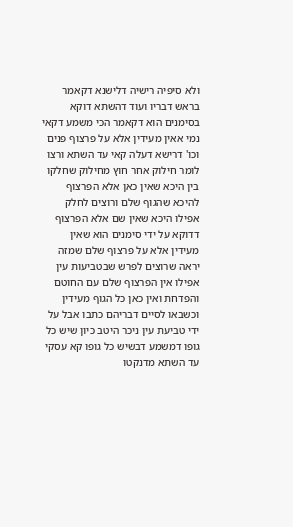ולא סיפיה רישיה דלישנא דקאמר בראש דבריו ועוד דהשתא דוקא בסימנים הוא דקאמר הכי משמע דקאי נמי אאין מעידין אלא על פרצוף פנים וכו' דרישא דעלה קאי עד השתא ורצו לומר חילוק אחר חוץ מחילוק שחלקו בין היכא שאין כאן אלא הפרצוף להיכא שהגוף שלם ורוצים לחלק אפילו היכא שאין שם אלא הפרצוף דדוקא על ידי סימנים הוא שאין מעידין אלא על פרצוף שלם שמזה יראה שרוצים לפרש שבטביעות עין אפילו אין הפרצוף שלם עם החוטם והפדחת ואין כאן כל הגוף מעידין וכשבאו לסיים דבריהם כתבו אבל על ידי טביעת עין ניכר היטב כיון שיש כל גופו דמשמע דבשיש כל גופו קא עסקי עד השתא מדנקטו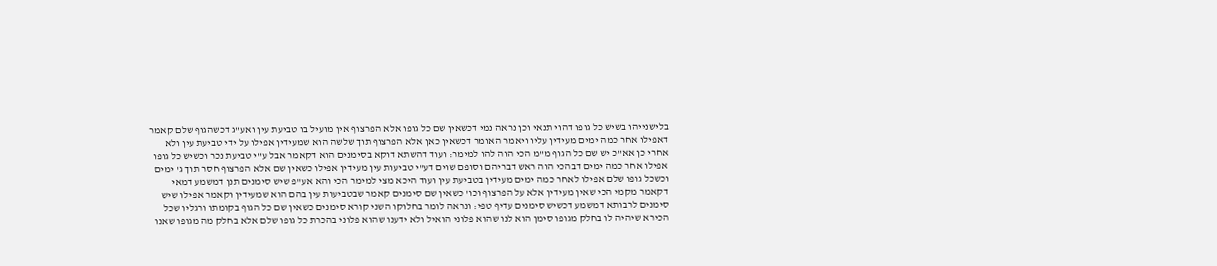בלישנייהו בשיש כל גופו דהוי תנאי וכן נראה נמי דכשאין שם כל גופו אלא הפרצוף אין מועיל בו טביעת עין ואע"ג דכשהגוף שלם קאמר דאפילו אחר כמה ימים מעידין עליו ויאמר האומר דכשאין כאן אלא הפרצוף תוך שלשה הוא שמעידין אפילו על ידי טביעת עין ולא אחרי כן אא"כ יש שם כל הגוף מ"מ הכי הוה להו למימר: ועוד דהשתא דוקא בסימנים הוא דקאמר אבל ע"י טביעת נכר וכשיש כל גופו אפילו אחר כמה ימים דבהכי הוה ראש דבריהם וסופם שוים דע"י טביעות עין מעידין אפילו כשאין שם אלא הפרצוף חסר תוך ג' ימים וכשכל גופו שלם אפילו לאחר כמה ימים מעידין בטביעת עין ועוד היכא מצי למימר הכי והא אע"פ שיש סימנים תנן דמשמע דמאי דקאמר מקמי הכי שאין מעידין אלא על הפרצוף וכו' כשאין שם סימנים קאמר שבטביעות עין בהם הוא שמעידין וקאמר אפילו שיש סימנים לרבותא דמשמע דכשיש סימנים עדיף טפי: ונראה לומר בחלוקו השני קורא סימנים כשאין שם כל הגוף בקומתו ורגליו שכל הכירא שיהיה לו בחלק מגופו סימן הוא לנו שהוא פלוני הואיל ולא ידענו שהוא פלוני בהכרת כל גופו שלם אלא בחלק מה מגופו שאנו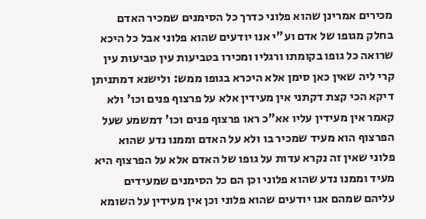מכירים אמרינן שהוא פלוני כדרך כל הסימנים שמכיר האדם בחלק מגופו של אדם וע"י אנו יודעים שהוא פלוני אבל כל היכא שרואה כל גופו בקומתו ורגליו ומכירו בטביעות עין טביעות עין קרי ליה שאין כאן סימן אלא היכרא בגופו ממש: ולישנא דמתניתן דיקא הכי קצת דקתני אין מעידין אלא על פרצוף פנים וכו' ולא קאמר אין מעידין עליו אא"כ ראו פרצוף פנים וכו' דמשמע שעל הפרצוף הוא מעיד שמכיר בו ולא על האדם וממנו נדע שהוא פלוני שאין זה נקרא עדות על גופו של האדם אלא על הפרצוף היא מעיד וממנו נדע שהוא פלוני וכן הם כל הסימנים שמעידים עליהם שמהם אנו יודעים שהוא פלוני וכן אין מעידין על השומא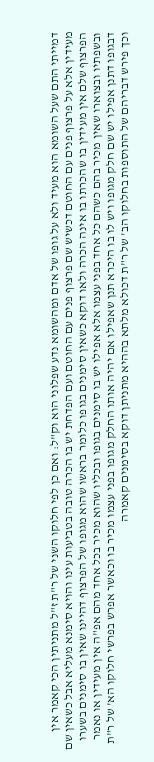דמייתי התם שעל השומא הוא מעיד ולא על גופו של אדם ומהשומא נדע שפלוני הוא וק"ל: ואם כן לפי חלוקו השני של ר"ת ז"ל מתניתין הכי קאמר אין מעידין אלא על פרצוף פנים עם החוטם דכשיש שם פרצוף פנים עם החוטם ועם הפדחת יש בו הכרה טובה בטביעות עינו והויא סימנא מעליא אבל כשאין שם הפרצוף שלם אין מעידין בו שהכרתו בו אינה הכרה ולאו דוקא כשאין סימנים בגופו כלומר בראשו שהוא מגופו של הפרצוף דהיינו שאין בו סימנים בשערו ובשפתיו ובצוארו שאין מכיר בהם כשהם כל אחד בפני עצמו אלא אפילו יש בו סימנים בגופו ובכליו שהוא מכיר בכל אחד מהם אפ"ה אין מעידין או נאמר דבגופו דתנן אפילו יש שם חלק מגופו ויש לו בו היכרא תנן שאפילו אם יהיה אותו החלק מגופו בפני עצמו מכיר בו וכאשר אפרש בפרשי חלוקו הא' של ר"ת וכך פירש דבריהם של התוספות בחלוקו הב' של ר"ת דכולא מלתא בההיא מתניתן דוקא בסימנים קאמרה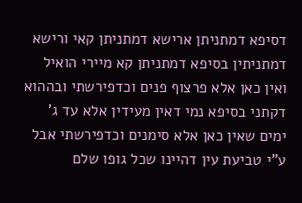דסיפא דמתניתן ארישא דמתניתן קאי ורישא דמתניתין בסיפא דמתניתן קא מיירי הואיל ואין כאן אלא פרצוף פנים וכדפירשתי ובההוא דקתני בסיפא נמי דאין מעידין אלא עד ג' ימים שאין כאן אלא סימנים וכדפירשתי אבל ע"י טביעת עין דהיינו שכל גופו שלם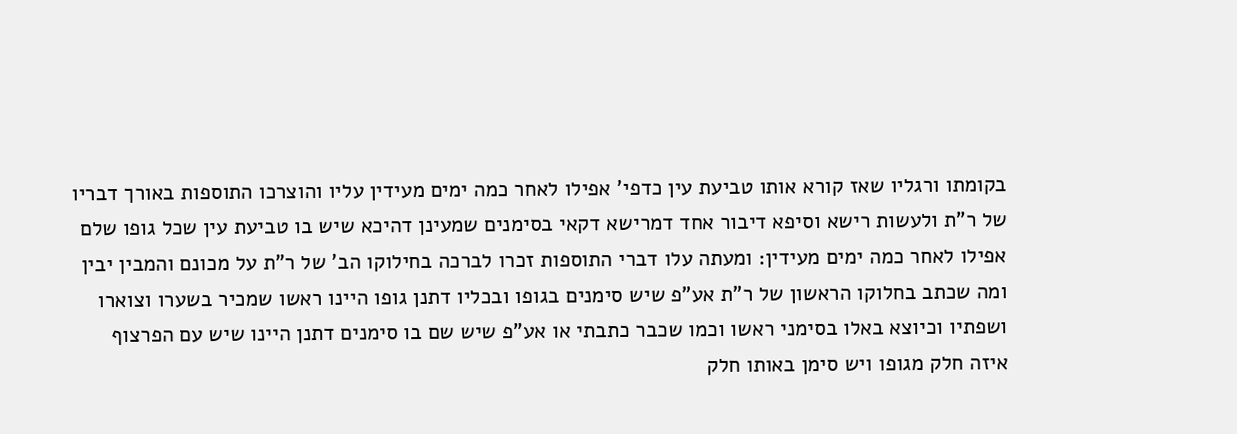בקומתו ורגליו שאז קורא אותו טביעת עין כדפי' אפילו לאחר כמה ימים מעידין עליו והוצרכו התוספות באורך דבריו של ר"ת ולעשות רישא וסיפא דיבור אחד דמרישא דקאי בסימנים שמעינן דהיכא שיש בו טביעת עין שכל גופו שלם אפילו לאחר כמה ימים מעידין: ומעתה עלו דברי התוספות זכרו לברכה בחילוקו הב' של ר"ת על מכונם והמבין יבין ומה שכתב בחלוקו הראשון של ר"ת אע"פ שיש סימנים בגופו ובכליו דתנן גופו היינו ראשו שמכיר בשערו וצוארו ושפתיו וכיוצא באלו בסימני ראשו וכמו שכבר כתבתי או אע"פ שיש שם בו סימנים דתנן היינו שיש עם הפרצוף איזה חלק מגופו ויש סימן באותו חלק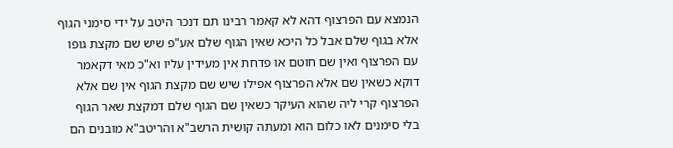הנמצא עם הפרצוף דהא לא קאמר רבינו תם דנכר היטב על ידי סימני הגוף אלא בגוף שלם אבל כל היכא שאין הגוף שלם אע"פ שיש שם מקצת גופו עם הפרצוף ואין שם חוטם או פדחת אין מעידין עליו וא"כ מאי דקאמר דוקא כשאין שם אלא הפרצוף אפילו שיש שם מקצת הגוף אין שם אלא הפרצוף קרי ליה שהוא העיקר כשאין שם הגוף שלם דמקצת שאר הגוף בלי סימנים לאו כלום הוא ומעתה קושית הרשב"א והריטב"א מובנים הם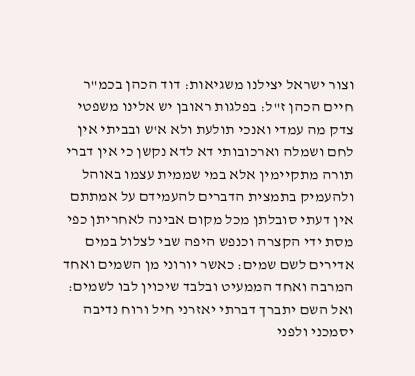וצור ישראל יצילנו משגיאות: דוד הכהן בכמ"ר חיים הכהן ז"ל: בפלגות ראובן יש אלינו משפטי צדק מה עמדי ואנכי תולעת ולא א'ש ובביתי אין לחם ושמלה וארכובותי דא לדא נקשן כי אין דברי תורה מתקיימין אלא במי שממית עצמו באוהל ולהעמיק בתמצית הדברים להעמידם על אמתתם אין דעתי סובלתן מכל מקום אבינה לאחריתן כפי מסת ידי הקצרה וכנפש היפה שבי לצלול במים אדירים לשם שמים: כאשר יורוני מן השמים ואחד המרבה ואחד הממעיט ובלבד שיכוין לבו לשמים: ואל השם יתברך דברתי יאזרני חיל ורוח נדיבה יסמכני ולפני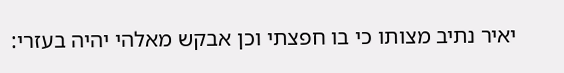יאיר נתיב מצותו כי בו חפצתי וכן אבקש מאלהי יהיה בעזרי: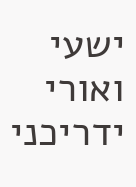ישעי ואורי ידריכני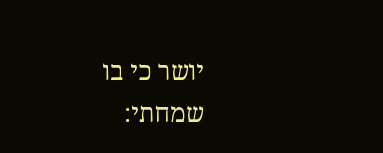יושר כי בו שמחתי: